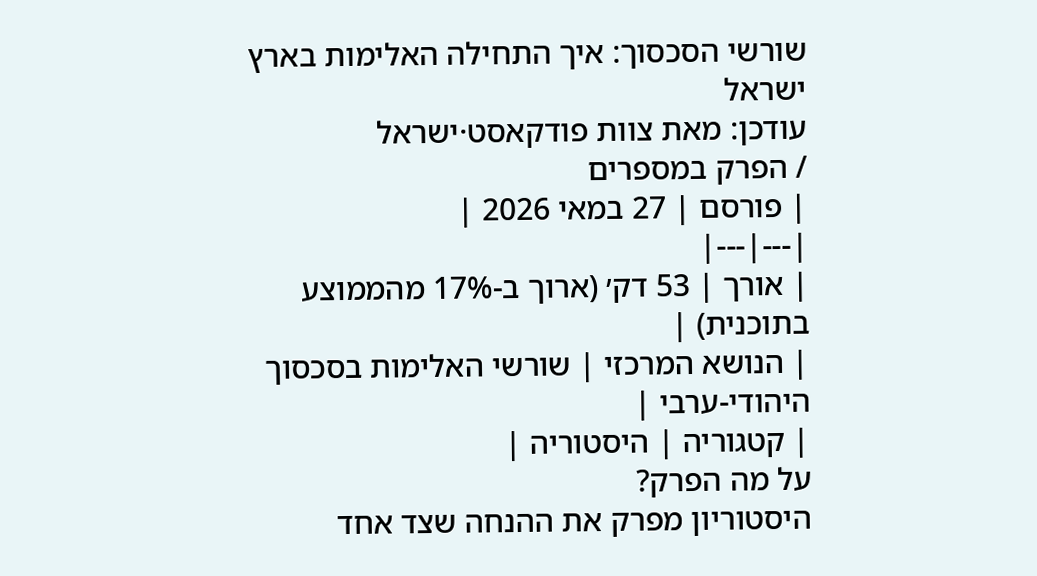שורשי הסכסוך: איך התחילה האלימות בארץ ישראל
עודכן: מאת צוות פודקאסט·ישראל
/ הפרק במספרים
| פורסם | 27 במאי 2026 |
|---|---|
| אורך | 53 דק׳ (ארוך ב-17% מהממוצע בתוכנית) |
| הנושא המרכזי | שורשי האלימות בסכסוך היהודי-ערבי |
| קטגוריה | היסטוריה |
על מה הפרק?
היסטוריון מפרק את ההנחה שצד אחד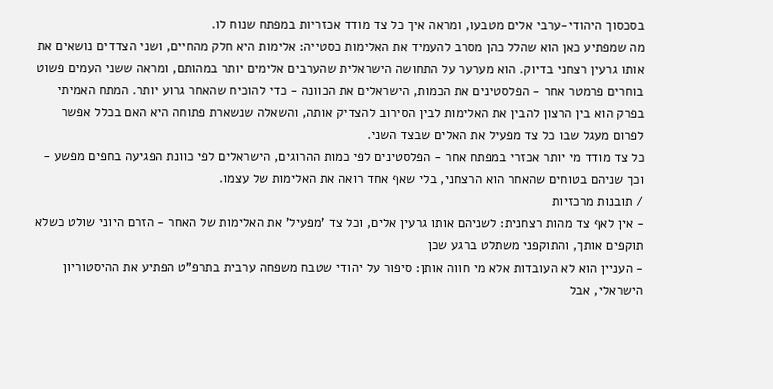בסכסוך היהודי-ערבי אלים מטבעו, ומראה איך כל צד מודד אכזריות במפתח שנוח לו.
מה שמפתיע כאן הוא שהלל כהן מסרב להעמיד את האלימות כסטייה: אלימות היא חלק מהחיים, ושני הצדדים נושאים את אותו גרעין רצחני בדיוק. הוא מערער על התחושה הישראלית שהערבים אלימים יותר במהותם, ומראה ששני העמים פשוט בוחרים פרמטר אחר - הפלסטינים את הכמות, הישראלים את הכוונה - כדי להוכיח שהאחר גרוע יותר. המתח האמיתי בפרק הוא בין הרצון להבין את האלימות לבין הסירוב להצדיק אותה, והשאלה שנשארת פתוחה היא האם בכלל אפשר לפרום מעגל שבו כל צד מפעיל את האלים שבצד השני.
כל צד מודד מי יותר אכזרי במפתח אחר - הפלסטינים לפי כמות ההרוגים, הישראלים לפי כוונת הפגיעה בחפים מפשע - וכך שניהם בטוחים שהאחר הוא הרצחני, בלי שאף אחד רואה את האלימות של עצמו.
/ תובנות מרכזיות
- אין לאף צד מהות רצחנית: לשניהם אותו גרעין אלים, וכל צד 'מפעיל' את האלימות של האחר - הזרם היוני שולט כשלא תוקפים אותך, והתוקפני משתלט ברגע שכן
- העניין הוא לא העובדות אלא מי חווה אותן: סיפור על יהודי שטבח משפחה ערבית בתרפ"ט הפתיע את ההיסטוריון הישראלי, אבל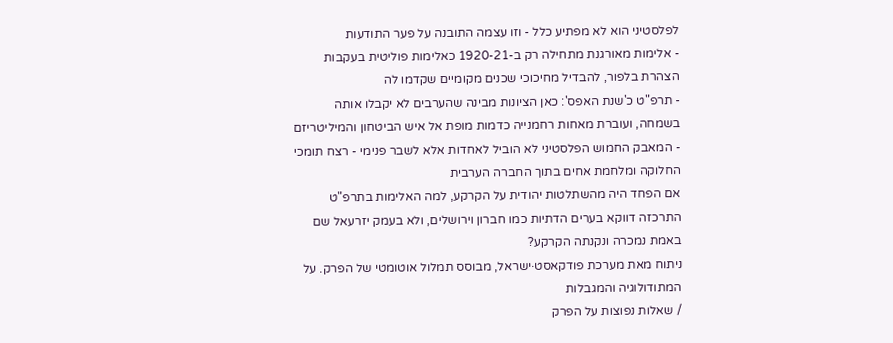לפלסטיני הוא לא מפתיע כלל - וזו עצמה התובנה על פער התודעות
- אלימות מאורגנת מתחילה רק ב-1920-21 כאלימות פוליטית בעקבות הצהרת בלפור, להבדיל מחיכוכי שכנים מקומיים שקדמו לה
- תרפ"ט כ'שנת האפס': כאן הציונות מבינה שהערבים לא יקבלו אותה בשמחה, ועוברת מאחות רחמנייה כדמות מופת אל איש הביטחון והמיליטריזם
- המאבק החמוש הפלסטיני לא הוביל לאחדות אלא לשבר פנימי - רצח תומכי החלוקה ומלחמת אחים בתוך החברה הערבית
אם הפחד היה מהשתלטות יהודית על הקרקע, למה האלימות בתרפ"ט התרכזה דווקא בערים הדתיות כמו חברון וירושלים, ולא בעמק יזרעאל שם באמת נמכרה ונקנתה הקרקע?
ניתוח מאת מערכת פודקאסט·ישראל, מבוסס תמלול אוטומטי של הפרק. על המתודולוגיה והמגבלות
/ שאלות נפוצות על הפרק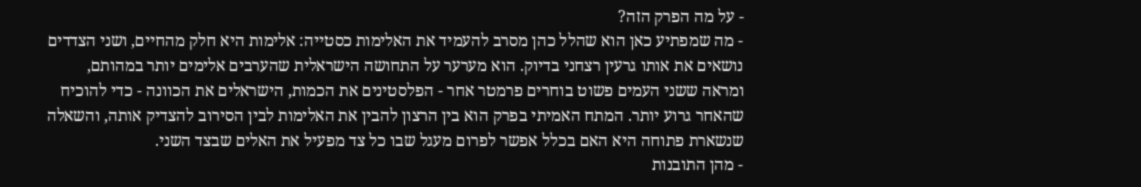- על מה הפרק הזה?
- מה שמפתיע כאן הוא שהלל כהן מסרב להעמיד את האלימות כסטייה: אלימות היא חלק מהחיים, ושני הצדדים נושאים את אותו גרעין רצחני בדיוק. הוא מערער על התחושה הישראלית שהערבים אלימים יותר במהותם, ומראה ששני העמים פשוט בוחרים פרמטר אחר - הפלסטינים את הכמות, הישראלים את הכוונה - כדי להוכיח שהאחר גרוע יותר. המתח האמיתי בפרק הוא בין הרצון להבין את האלימות לבין הסירוב להצדיק אותה, והשאלה שנשארת פתוחה היא האם בכלל אפשר לפרום מעגל שבו כל צד מפעיל את האלים שבצד השני.
- מהן התובנות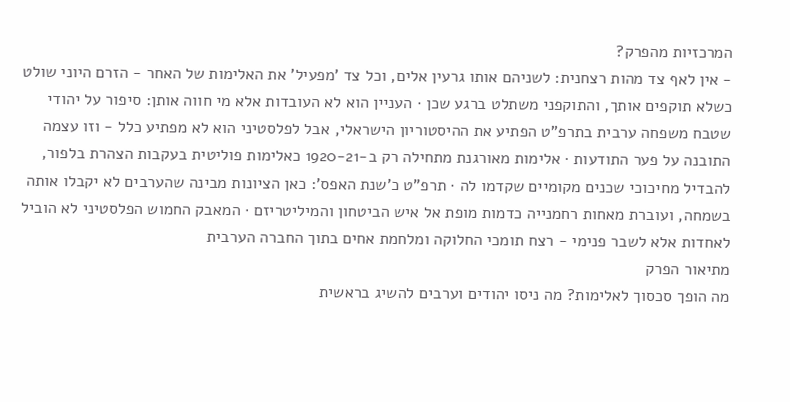המרכזיות מהפרק?
- אין לאף צד מהות רצחנית: לשניהם אותו גרעין אלים, וכל צד 'מפעיל' את האלימות של האחר - הזרם היוני שולט כשלא תוקפים אותך, והתוקפני משתלט ברגע שכן · העניין הוא לא העובדות אלא מי חווה אותן: סיפור על יהודי שטבח משפחה ערבית בתרפ"ט הפתיע את ההיסטוריון הישראלי, אבל לפלסטיני הוא לא מפתיע כלל - וזו עצמה התובנה על פער התודעות · אלימות מאורגנת מתחילה רק ב-1920-21 כאלימות פוליטית בעקבות הצהרת בלפור, להבדיל מחיכוכי שכנים מקומיים שקדמו לה · תרפ"ט כ'שנת האפס': כאן הציונות מבינה שהערבים לא יקבלו אותה בשמחה, ועוברת מאחות רחמנייה כדמות מופת אל איש הביטחון והמיליטריזם · המאבק החמוש הפלסטיני לא הוביל לאחדות אלא לשבר פנימי - רצח תומכי החלוקה ומלחמת אחים בתוך החברה הערבית
מתיאור הפרק
מה הופך סכסוך לאלימות? מה ניסו יהודים וערבים להשיג בראשית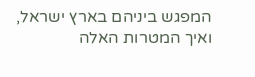המפגש ביניהם בארץ ישראל, ואיך המטרות האלה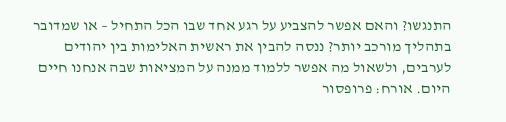התנגשו? והאם אפשר להצביע על רגע אחד שבו הכל התחיל – או שמדובר בתהליך מורכב יותר? ננסה להבין את ראשית האלימות בין יהודים לערבים, ולשאול מה אפשר ללמוד ממנה על המציאות שבה אנחנו חיים היום. אורח: פרופסור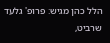הלל כהן מגיש: פרופ' גלעד שרביט,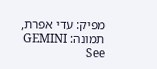מפיק: עדי אפרת, תמונה: GEMINI See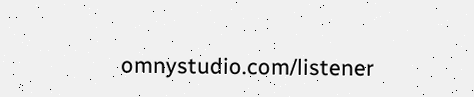omnystudio.com/listener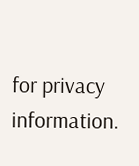for privacy information.